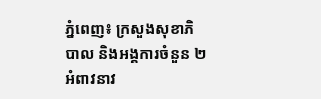ភ្នំពេញ៖ ក្រសួងសុខាភិបាល និងអង្គការចំនួន ២ អំពាវនាវ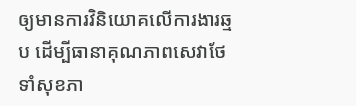ឲ្យមានការវិនិយោគលើការងារឆ្មប ដើម្បីធានាគុណភាពសេវាថែទាំសុខភា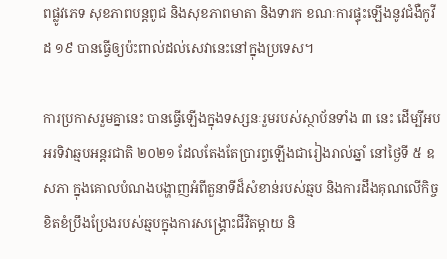ពផ្លូវភេទ សុខភាពបន្តពូជ និងសុខភាពមាតា និងទារក ខណៈការផ្ទុះឡើងនូវជំងឺកូវីដ ១៩ បានធ្វើឲ្យប៉ះពាល់ដល់សេវានេះនៅក្នុងប្រទេស។

ការប្រកាសរួមគ្នានេះ បានធ្វើឡើងក្នុងទស្សនៈរួមរបស់ស្ថាប័នទាំង ៣ នេះ ដើម្បីអបអរទិវាឆ្មបអន្តរជាតិ ២០២១ ដែលតែងតែប្រារព្វឡើងជារៀងរាល់ឆ្នាំ នៅថ្ងៃទី ៥ ឧសភា ក្នុងគោលបំណងបង្ហាញអំពីតួនាទីដ៏សំខាន់របស់ឆ្មប និងការដឹងគុណលើកិច្ចខិតខំប្រឹងប្រែងរបស់ឆ្មបក្នុងការសង្គ្រោះជីវិតម្តាយ និ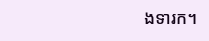ងទារក។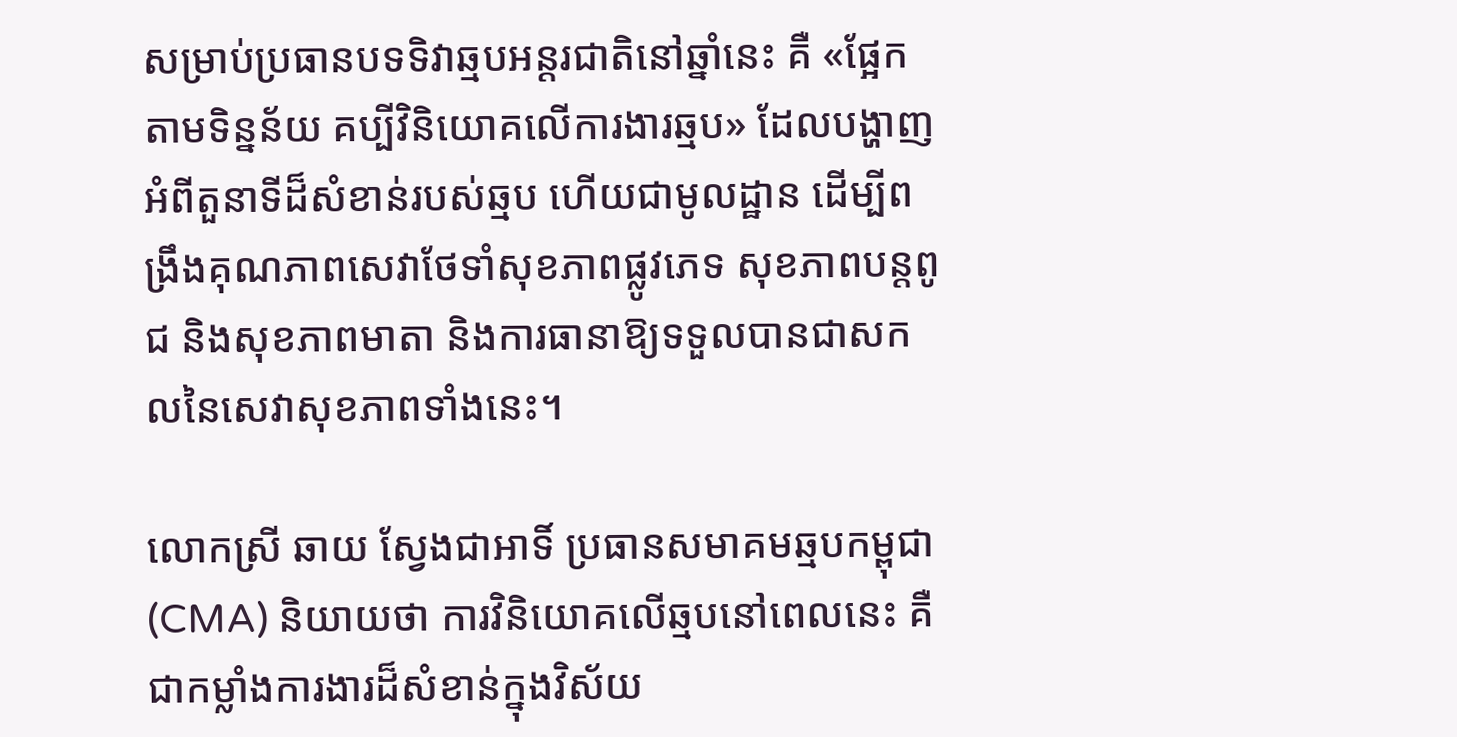សម្រាប់ប្រធានបទទិវាឆ្មបអន្តរជាតិនៅឆ្នាំនេះ គឺ «ផ្អែកតាមទិន្នន័យ គប្បីវិនិយោគលើការងារឆ្មប» ដែលបង្ហាញអំពីតួនាទីដ៏សំខាន់របស់ឆ្មប ហើយជាមូលដ្ឋាន ដើម្បីពង្រឹងគុណភាពសេវាថែទាំសុខភាពផ្លូវភេទ សុខភាពបន្តពូជ និងសុខភាពមាតា និងការធានាឱ្យទទួលបានជាសកលនៃសេវាសុខភាពទាំងនេះ។

លោកស្រី ឆាយ ស្វែងជាអាទិ៍ ប្រធានសមាគមឆ្មបកម្ពុជា (CMA) និយាយថា ការវិនិយោគលើឆ្មបនៅពេលនេះ គឺជាកម្លាំងការងារដ៏សំខាន់ក្នុងវិស័យ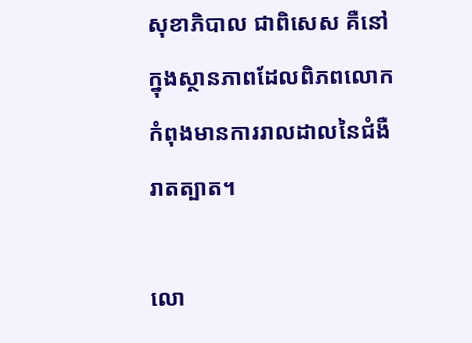សុខាភិបាល ជាពិសេស គឺនៅក្នុងស្ថានភាពដែលពិភពលោកកំពុងមានការរាលដាលនៃជំងឺរាតត្បាត។

លោ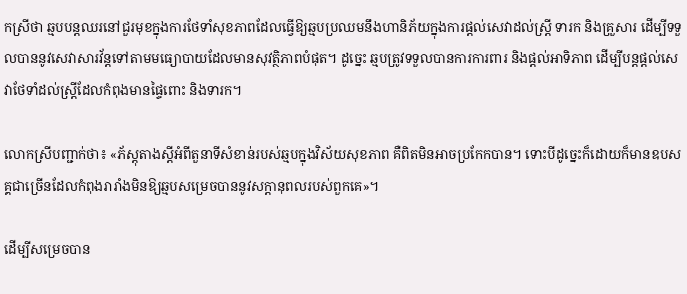កស្រីថា ឆ្មបបន្តឈរនៅជួរមុខក្នុងការថែទាំសុខភាពដែលធ្វើឱ្យឆ្មបប្រឈមនឹងហានិភ័យក្នុងការផ្តល់សេវាដល់ស្ត្រី ទារក និងគ្រួសារ ដើម្បីទទួលបាននូវសេវាសារវ័ន្តទៅតាមមធ្យោបាយដែលមានសុវត្ថិភាពបំផុត។ ដូច្នេះ ឆ្មបត្រូវទទួលបានការការពារ និងផ្តល់អាទិភាព ដើម្បីបន្តផ្តល់សេវាថែទាំដល់ស្ត្រីដែលកំពុងមានផ្ទៃពោះ និងទារក។

លោកស្រីបញ្ជាក់ថា៖ «ភ័ស្តុតាងស្តីអំពីតួនាទីសំខាន់របស់ឆ្មបក្នុងវិស័យសុខភាព គឺពិតមិនអាចប្រកែកបាន។ ទោះបីដូច្នេះក៏ដោយក៏មានឧបសគ្គជាច្រើនដែលកំពុងរារាំងមិនឱ្យឆ្មបសម្រេចបាននូវសក្តានុពលរបស់ពួកគេ»។

ដើម្បីសម្រេចបាន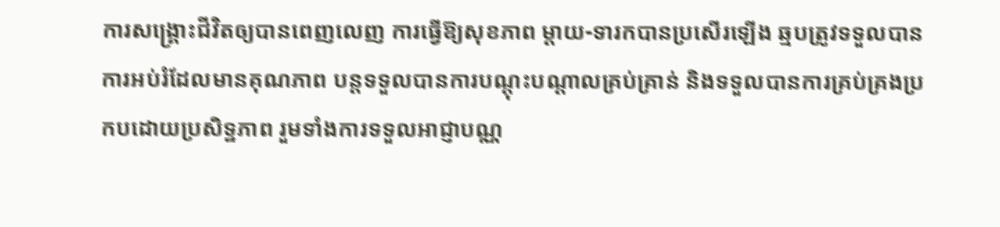ការសង្គ្រោះជីវិតឲ្យបានពេញលេញ ការធ្វើឱ្យសុខភាព ម្តាយ-ទារកបានប្រសើរឡើង ឆ្មបត្រូវទទួលបានការអប់រំដែលមានគុណភាព បន្តទទួលបានការបណ្តុះបណ្តាលគ្រប់គ្រាន់ និងទទួលបានការគ្រប់គ្រងប្រកបដោយប្រសិទ្ឋភាព រួមទាំងការទទួលអាជ្ញាបណ្ណ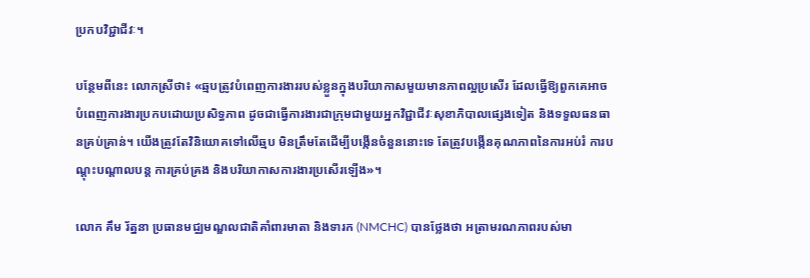ប្រកបវិជ្ជាជីវៈ។

បន្ថែមពីនេះ លោកស្រីថា៖ «ឆ្មបត្រូវបំពេញការងាររបស់ខ្លួនក្នុងបរិយាកាសមួយមានភាពល្អប្រសើរ ដែលធ្វើឱ្យពួកគេអាចបំពេញការងារប្រកបដោយប្រសិទ្ធភាព ដូចជាធ្វើការងារជាក្រុមជាមួយអ្នកវិជ្ជាជីវៈសុខាភិបាលផ្សេងទៀត និងទទួលធនធានគ្រប់គ្រាន់។ យើងត្រូវតែវិនិយោគទៅលើឆ្មប មិនត្រឹមតែដើម្បីបង្កើនចំនួននោះទេ តែត្រូវបង្កើនគុណភាពនៃការអប់រំ ការបណ្តុះបណ្តាលបន្ត ការគ្រប់គ្រង និងបរិយាកាសការងារប្រសើរឡើង»។

លោក គឹម រ័ត្ននា ប្រធានមជ្ឈមណ្ឌលជាតិគាំពារមាតា និងទារក (NMCHC) បានថ្លែងថា អត្រាមរណភាពរបស់មា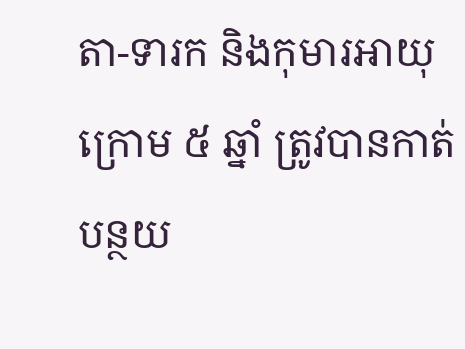តា-ទារក និងកុមារអាយុក្រោម ៥ ឆ្នាំ ត្រូវបានកាត់បន្ថយ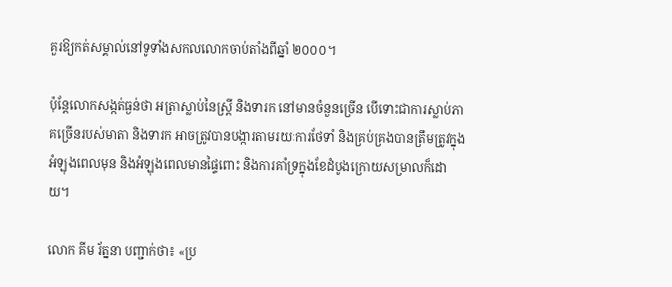គួរឱ្យកត់សម្គាល់នៅទូទាំងសកលលោកចាប់តាំងពីឆ្នាំ ២០០០។

ប៉ុន្តែលោកសង្កត់ធ្ងន់ថា អត្រាស្លាប់នៃស្ត្រី និងទារក នៅមានចំនួនច្រើន បើទោះជាការស្លាប់ភាគច្រើនរបស់មាតា និងទារក អាចត្រូវបានបង្ការតាមរយៈការថែទាំ និងគ្រប់គ្រងបានត្រឹមត្រូវក្នុងអំឡុងពេលមុន និងអំឡុងពេលមានផ្ទៃពោះ និងការគាំទ្រក្នុងខែដំបូងក្រោយសម្រាលក៏ដោយ។

លោក គីម រ័ត្ននា បញ្ជាក់ថា៖ «ប្រ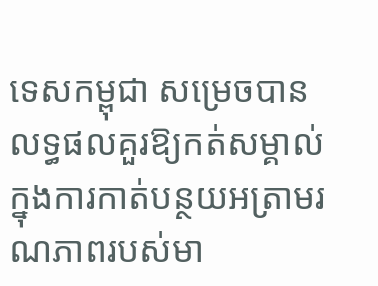ទេសកម្ពុជា សម្រេចបានលទ្ធផលគួរឱ្យកត់សម្គាល់ ក្នុងការកាត់បន្ថយអត្រាមរណភាពរបស់មា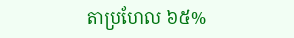តាប្រហែល ៦៥%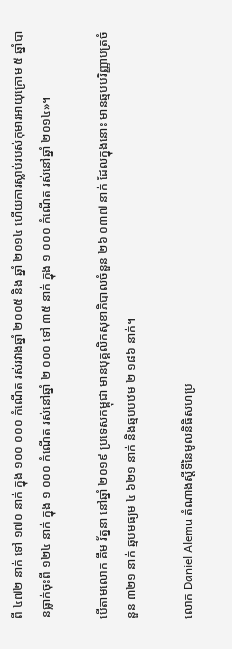ពី ៤៧២ នាក់ ទៅ ១៧០ នាក់ ក្នុង ១០០ ០០០ កំណើត រស់រវាងឆ្នាំ ២០០៥ និង ឆ្នាំ ២០១៤ ហើយការស្លាប់របស់កុមារអាយុក្រោម ៥ ឆ្នាំបានធ្លាក់ចុះពី ១២៤ នាក់ ក្នុង ១ ០០០ កំណើត រស់នៅឆ្នាំ ២ ០០០ ទៅ ៣៥ នាក់ ក្នុង ១ ០០០ កំណើត រស់នៅឆ្នាំ ២០១៤»។

បើតាមលោក គឹម រ័ត្ននា នៅឆ្នាំ ២០១៩ ប្រទេសកម្ពុជា មានបុគ្គលិកសុខាភិបាលចំនួន ២៦ ០៣៧ នាក់ ដែលក្នុងនោះ មានឆ្មបបរិញ្ញាបត្រចំនួន ៣២១ នាក់ ឆ្មបមធ្យម ៤ ៦២១ នាក់ និងឆ្មបបឋម ២ ១៨៦ នាក់។

លោក Daniel Alemu តំណាងស្តីទីនៃមូលនិធិសហប្រ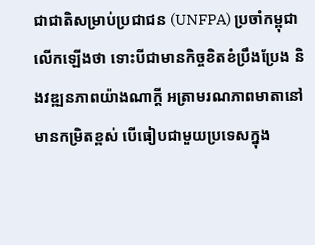ជាជាតិសម្រាប់ប្រជាជន (UNFPA) ប្រចាំកម្ពុជាលើកឡើងថា ទោះបីជាមានកិច្ចខិតខំប្រឹងប្រែង និងវឌ្ឍនភាពយ៉ាងណាក្តី អត្រាមរណភាពមាតានៅមានកម្រិតខ្ពស់ បើធៀបជាមួយប្រទេសក្នុង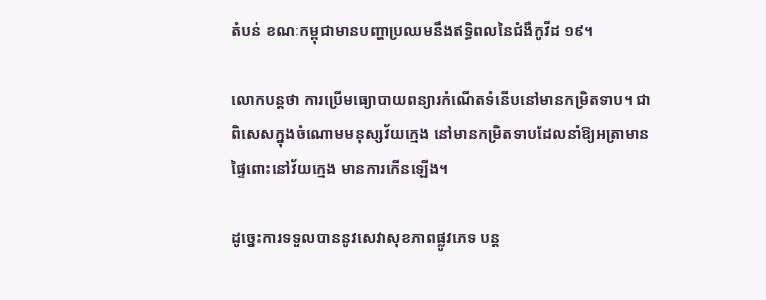តំបន់ ខណៈកម្ពុជាមានបញ្ហាប្រឈមនឹងឥទ្ធិពលនៃជំងឺកូវីដ ១៩។

លោកបន្តថា ការប្រើមធ្យោបាយពន្យារកំណើតទំនើបនៅមានកម្រិតទាប។ ជាពិសេសក្នុងចំណោមមនុស្សវ័យក្មេង នៅមានកម្រិតទាបដែលនាំឱ្យអត្រាមានផ្ទៃពោះនៅវ័យក្មេង មានការកើនឡើង។

ដូច្នេះការទទួលបាននូវសេវាសុខភាពផ្លូវភេទ បន្ត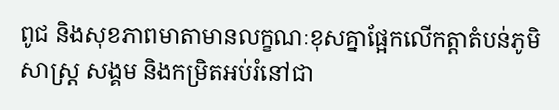ពូជ និងសុខភាពមាតាមានលក្ខណៈខុសគ្នាផ្អែកលើកត្តាតំបន់ភូមិសាស្ត្រ សង្គម និងកម្រិតអប់រំនៅជា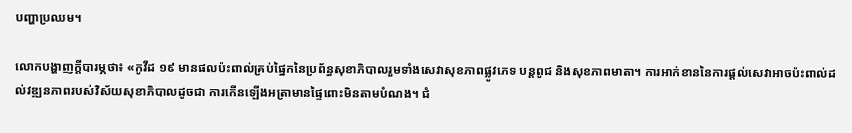បញ្ហាប្រឈម។

លោកបង្ហាញក្តីបារម្ភថា៖ «កូវីដ ១៩ មានផលប៉ះពាល់គ្រប់ផ្នៃកនៃប្រព័ន្ធសុខាភិបាលរួមទាំងសេវាសុខភាពផ្លូវភេទ បន្តពូជ និងសុខភាពមាតា។ ការអាក់ខាននៃការផ្តល់សេវាអាចប៉ះពាល់ដល់វឌ្ឍនភាពរបស់វិស័យសុខាភិបាលដូចជា ការកើនឡើងអត្រាមានផ្ទៃពោះមិនតាមបំណង។ ជំ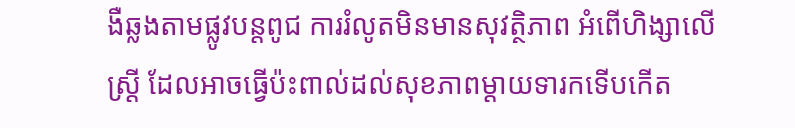ងឺឆ្លងតាមផ្លូវបន្តពូជ ការរំលូតមិនមានសុវត្ថិភាព អំពើហិង្សាលើស្ត្រី ដែលអាចធ្វើប៉ះពាល់ដល់សុខភាពម្តាយទារកទើបកើត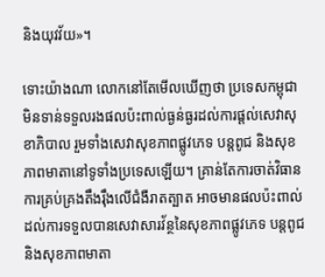និងយុវវ័យ»។

ទោះយ៉ាងណា លោកនៅតែមើលឃើញថា ប្រទេសកម្ពុជា មិនទាន់ទទួលរងផលប៉ះពាល់ធ្ងន់ធ្ងរដល់ការផ្តល់សេវាសុខាភិបាល រួមទាំងសេវាសុខភាពផ្លូវភេទ បន្តពូជ និងសុខភាពមាតានៅទូទាំងប្រទេសឡើយ។ គ្រាន់តែការចាត់វិធានការគ្រប់គ្រងតឹងរ៉ឹងលើជំងឺរាតត្បាត អាចមានផលប៉ះពាល់ដល់ការទទួលបានសេវាសារវ័ន្ថនៃសុខភាពផ្លូវភេទ បន្តពូជ និងសុខភាពមាតា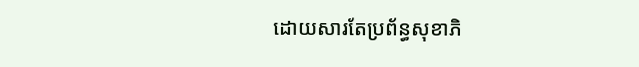ដោយសារតែប្រព័ន្ធសុខាភិ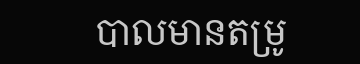បាលមានតម្រូ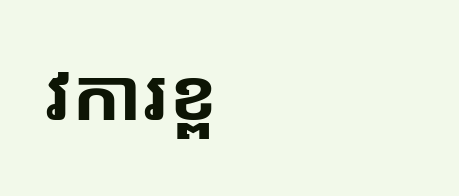វការខ្ព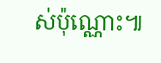ស់ប៉ុណ្ណោះ៕